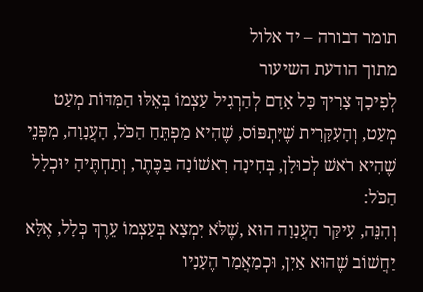תומר דבורה – יד אלול
מתוך הודעת השיעור
לְפִיכָךְ צָרִיךְ כָּל אָדָם לְהַרְגִיל עַצְמוֹ בְּאֵלּוּ הַמִּדּוֹת מְעַט מְעַט, וְהָעִקָּרִית שֶׁיִּתְפּוֹס, שֶׁהִיא מַפְתֵּחַ הַכֹּל, הָעֲנָוָה, מִפְּנֵי שֶׁהִיא רֹאשׁ לְכוּלָן, בְּחִינָה רִאשׁוֹנָה בַּכֶּתֶר, וְתַחְתֶּיהָ יוּכְלָל הַכֹּל:
וְהִנֵּה, עִיקַּר הָעֲנָוָה הוּא ,שֶׁלֹּא יִמְצָא בְּעַצְמוֹ עֵרֶךְ כְּלָל, אֶלָּא יַחֲשׁוֹב שֶׁהוּא אַיִן, וּכְמַאֲמַר הֶעָנָיו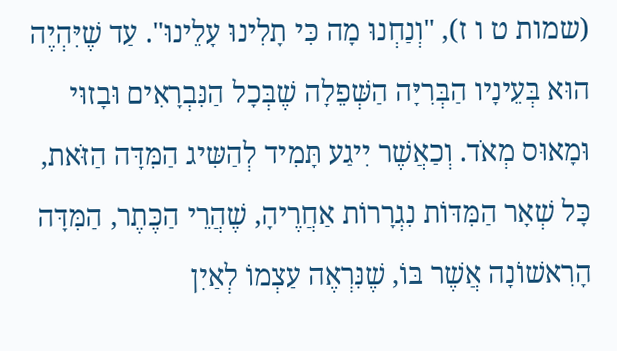(שמות ט ו ז), "וְנַחְנוּ מָה כִּי תָלִינוּ עָלֵינוּ". עַד שֶׁיִּהְיֶה הוּא בְּעֵינָיו הַבְּרִיָּה הַשְּׁפֵלָה שֶׁבְּכָל הַנִּבְרָאִים וּבָזוּי וּמָאוּס מְאֹד. וְכַאֲשֶׁר יִיגַע תָּמִיד לְהַשִּיג הַמִּדָּה הַזֹּאת, כָּל שְׁאָר הַמִּדּוֹת נִגְרָרוֹת אַחֲרֶיהָ, שֶׁהֲרֵי הַכֶּתֶר, הַמִּדָּה הָרִאשׁוֹנָה אֲשֶׁר בּוֹ, שֶׁנִּרְאֶה עַצְמוֹ לְאַיִן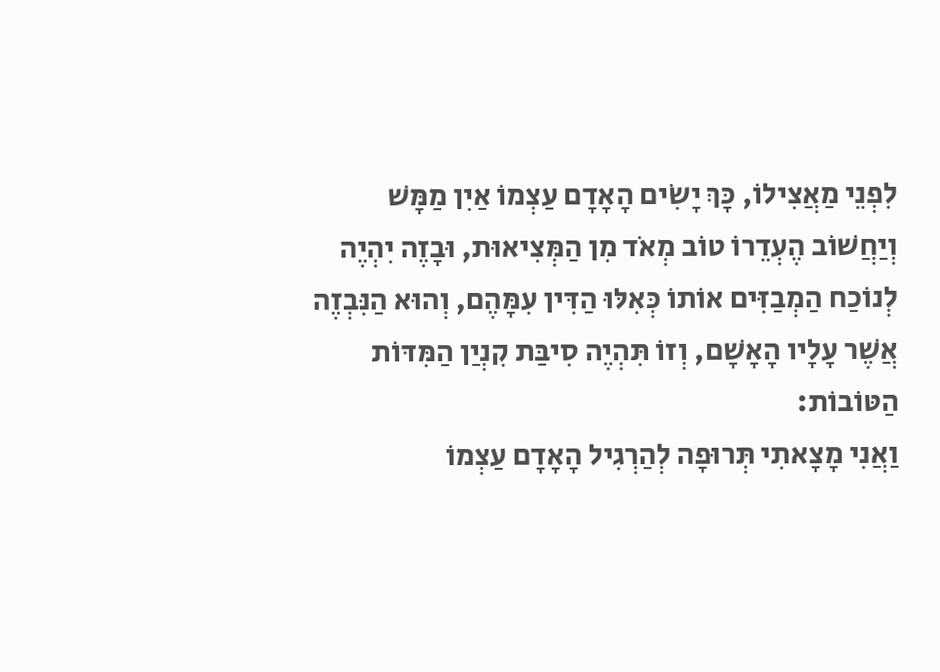לִפְנֵי מַאֲצִילוֹ, כָּךְ יָשִֹים הָאָדָם עַצְמוֹ אַיִן מַמָּשׁ וְיַחֲשׁוֹב הֶעְדֵרוֹ טוֹב מְאֹד מִן הַמְּצִיאוּת, וּבָזֶה יִהְיֶה לְנוֹכַח הַמְבַזִּים אוֹתוֹ כְּאִלּוּ הַדִּין עִמָּהֶם, וְהוּא הַנִּבְזֶה אֲשֶׁר עָלָיו הָאָשָׁם, וְזוֹ תִּהְיֶה סִיבַּת קִנְיַן הַמִּדּוֹת הַטּוֹבוֹת:
וַאֲנִי מָצָאתִי תְּרוּפָה לְהַרְגִיל הָאָדָם עַצְמוֹ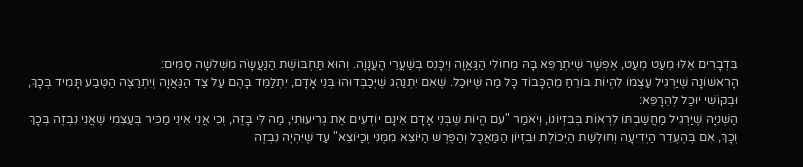בִּדְבָרִים אֵלּוּ מְעַט מְעַט, אֶפְשָׁר שֶׁיִּתְרַפֵּא בָּהּ מֵחוֹלִי הַגַּאֲוָה וְיִכָּנֵס בְּשַׁעֲרֵי הָעֲנָוָה. וְהוּא תַּחְבּוֹשֶׁת הַנַּעֲשָֹה מִשְּׁלשָׁה סַמִּים:
הָרִאשׁוֹנָה שֶׁיַּרְגִיל עַצְמוֹ לִהְיוֹת בּוֹרֵחַ מֵהַכָּבוֹד כָּל מַה שֶּׁיּוּכַל. שֶׁאִם יִתְנַהֵג שֶׁיְּכַבְּדוּהוּ בְּנֵי אָדָם, יִתְלַמֵּד בָּהֶם עַל צַד הַגַּאֲוָה וְיִתְרַצֶּה הַטֶּבַע תָּמִיד בְּכָךְ, וּבְקוֹשִׁי יוּכַל לְהֵרָפֵּא:
הַשְּׁנִיָּה שֶׁיַּרְגִיל מַחֲשַׁבְתּוֹ לִרְאוֹת בְּבִזְיוֹנוֹ, וְיֹאמַר "עִם הֱיוֹת שֶׁבְּנֵי אָדָם אֵינָם יוֹדְעִים אֶת גְרִיעוּתִי, מַה לִּי בָּזֶּה, וְכִי אֲנִי אֵינִי מַכִּיר בְּעַצְמִי שֶׁאֲנִי נִבְזֶה בְּכָךְ וְכָךְ, אִם בְּהֶעְדֵר הַיְדִיעָה וְחוּלְשַׁת הַיְּכוֹלֶת וּבִזְיוֹן הַמַּאֲכָל וְהַפֶּרֶשׁ הַיּוֹצֵא מִמֶּנִּי וְכַיּוֹצֵא" עַד שֶׁיִּהְיֶה נִבְזֶה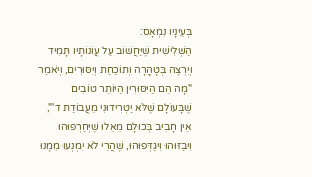בְּעֵינָיו נִמְאָס:
הַשְּׁלִישִׁית שֶׁיַּחֲשׁוֹב עַל עֲוֹנוֹתָיו תָּמִיד וְיִרְצֶה בְּטָהֳרָה וְתוֹכַחַת וְיִסּוּרִים, וְיֹאמַר "מָה הֵם הַיִּסּוּרִין הַיּוֹתֵר טוֹבִים שֶׁבָּעוֹלָם שֶׁלֹּא יַטְרִידוּנִי מֵעֲבוֹדַת ד'", אֵין חָבִיב בְּכוּלָם מֵאֵלוּ שֶׁיְּחַרְפוּהוּ וִיבַזּוּהוּ וִיגַדְּפוּהוּ, שֶׁהֲרֵי לֹא יִמְנְעוּ מִמֶנוּ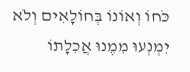כֹּחוֹ וְאוֹנוֹ בְּחוֹלָאִים וְלֹא יִמְנְעוּ מִמֶנוּ אֲכִלָתוֹ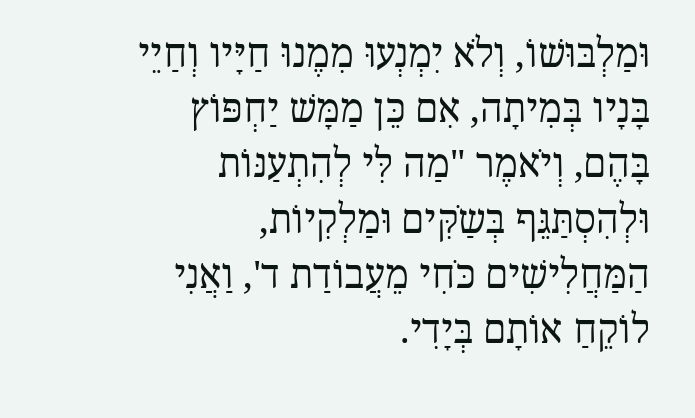וּמַלְבּוּשׁוֹ, וְלֹא יִמְנְעוּ מִמֶנוּ חַיָּיו וְחַיֵי בָּנָיו בְּמִיתָה, אִם כֵּן מַמָּשׁ יַחְפּוֹץ בָּהֶם, וְיֹאמֶר "מַה לִּי לְהִתְעַנּוֹת וּלְהִסְתַּגֵּף בְּשַֹקִּים וּמַלְקִיוֹת, הַמַּחֲלִישִׁים כֹּחִי מֵעֲבוֹדַת ד', וַאֲנִי לוֹקֵחַ אוֹתָם בְּיָדִי.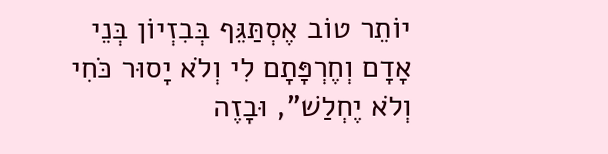יוֹתֵר טוֹב אֶסְתַּגֵּף בְּבִזְיוֹן בְּנֵי אָדָם וְחֶרְפָּתָם לִי וְלֹא יָסוּר כֹּחִי וְלֹא יֶחְלַשׁ", וּבָזֶה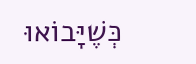כְּשֶׁיָּבוֹאוּ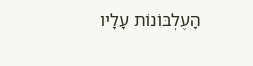הָעֶלְבּוֹנוֹת עָלָיו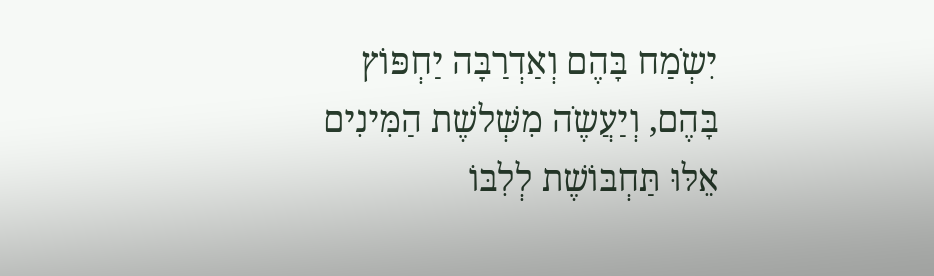יִשְֹמַח בָּהֶם וְאַדְרַבָּה יַחְפּוֹץ בָּהֶם, וְיַעֲשֶֹה מִשְּׁלשֶׁת הַמִּינִים אֵלּוּ תַּחְבּוֹשֶׁת לְלִבּוֹ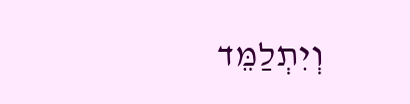וְיִתְלַמֵּד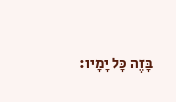בָּזֶה כָּל יָמָיו: